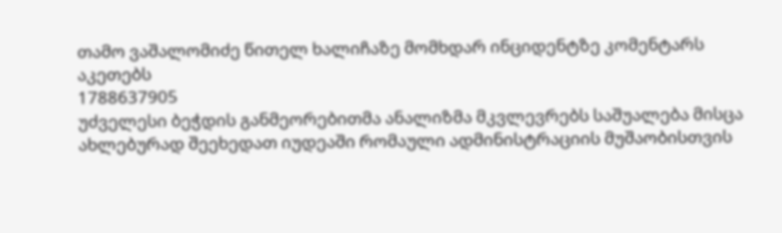თამო ვაშალომიძე წითელ ხალიჩაზე მომხდარ ინციდენტზე კომენტარს აკეთებს
1788637905
უძველესი ბეჭდის განმეორებითმა ანალიზმა მკვლევრებს საშუალება მისცა ახლებურად შეეხედათ იუდეაში რომაული ადმინისტრაციის მუშაობისთვის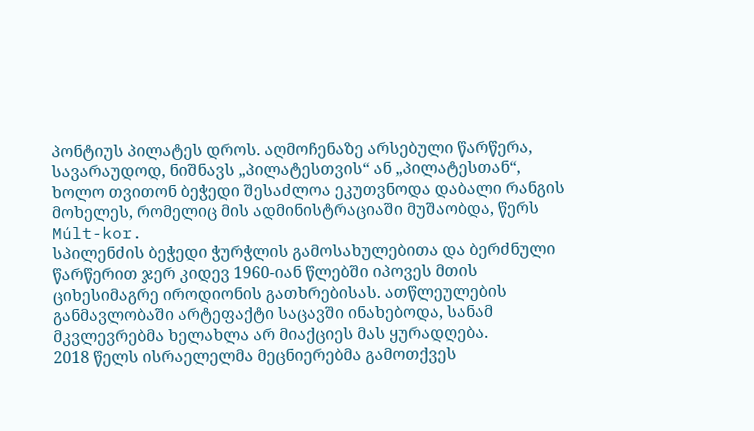პონტიუს პილატეს დროს. აღმოჩენაზე არსებული წარწერა, სავარაუდოდ, ნიშნავს „პილატესთვის“ ან „პილატესთან“, ხოლო თვითონ ბეჭედი შესაძლოა ეკუთვნოდა დაბალი რანგის მოხელეს, რომელიც მის ადმინისტრაციაში მუშაობდა, წერს Múlt-kor.
სპილენძის ბეჭედი ჭურჭლის გამოსახულებითა და ბერძნული წარწერით ჯერ კიდევ 1960-იან წლებში იპოვეს მთის ციხესიმაგრე იროდიონის გათხრებისას. ათწლეულების განმავლობაში არტეფაქტი საცავში ინახებოდა, სანამ მკვლევრებმა ხელახლა არ მიაქციეს მას ყურადღება.
2018 წელს ისრაელელმა მეცნიერებმა გამოთქვეს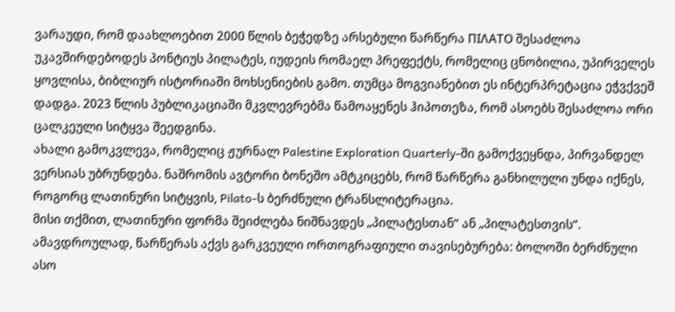ვარაუდი, რომ დაახლოებით 2000 წლის ბეჭედზე არსებული წარწერა ΠΙΛΑΤΟ შესაძლოა უკავშირდებოდეს პონტიუს პილატეს, იუდეის რომაელ პრეფექტს, რომელიც ცნობილია, უპირველეს ყოვლისა, ბიბლიურ ისტორიაში მოხსენიების გამო. თუმცა მოგვიანებით ეს ინტერპრეტაცია ეჭვქვეშ დადგა. 2023 წლის პუბლიკაციაში მკვლევრებმა წამოაყენეს ჰიპოთეზა, რომ ასოებს შესაძლოა ორი ცალკეული სიტყვა შეედგინა.
ახალი გამოკვლევა, რომელიც ჟურნალ Palestine Exploration Quarterly-ში გამოქვეყნდა, პირვანდელ ვერსიას უბრუნდება. ნაშრომის ავტორი ბონეშო ამტკიცებს, რომ წარწერა განხილული უნდა იქნეს, როგორც ლათინური სიტყვის, Pilato-ს ბერძნული ტრანსლიტერაცია.
მისი თქმით, ლათინური ფორმა შეიძლება ნიშნავდეს „პილატესთან“ ან „პილატესთვის“. ამავდროულად, წარწერას აქვს გარკვეული ორთოგრაფიული თავისებურება: ბოლოში ბერძნული ასო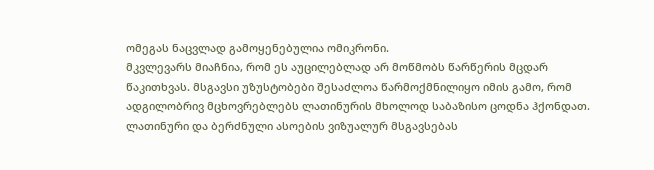ომეგას ნაცვლად გამოყენებულია ომიკრონი.
მკვლევარს მიაჩნია, რომ ეს აუცილებლად არ მოწმობს წარწერის მცდარ წაკითხვას. მსგავსი უზუსტობები შესაძლოა წარმოქმნილიყო იმის გამო, რომ ადგილობრივ მცხოვრებლებს ლათინურის მხოლოდ საბაზისო ცოდნა ჰქონდათ. ლათინური და ბერძნული ასოების ვიზუალურ მსგავსებას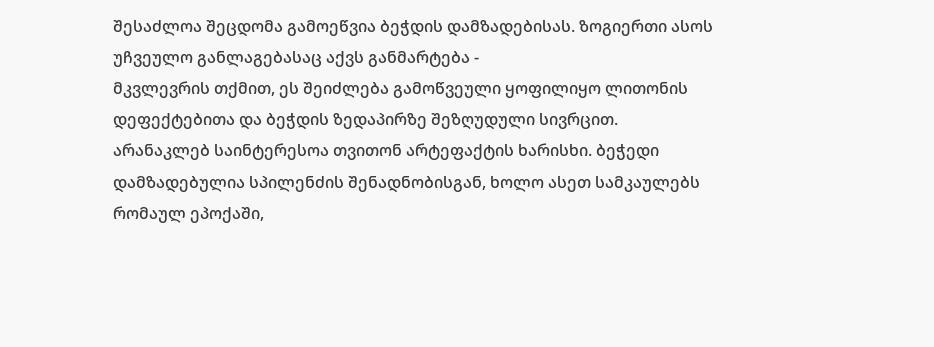შესაძლოა შეცდომა გამოეწვია ბეჭდის დამზადებისას. ზოგიერთი ასოს უჩვეულო განლაგებასაც აქვს განმარტება -
მკვლევრის თქმით, ეს შეიძლება გამოწვეული ყოფილიყო ლითონის დეფექტებითა და ბეჭდის ზედაპირზე შეზღუდული სივრცით.
არანაკლებ საინტერესოა თვითონ არტეფაქტის ხარისხი. ბეჭედი დამზადებულია სპილენძის შენადნობისგან, ხოლო ასეთ სამკაულებს რომაულ ეპოქაში,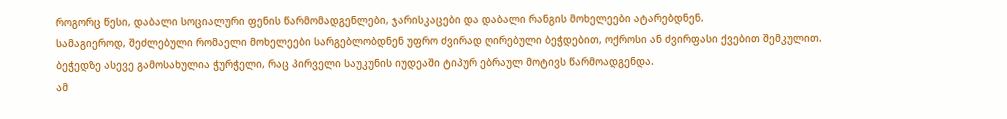როგორც წესი, დაბალი სოციალური ფენის წარმომადგენლები, ჯარისკაცები და დაბალი რანგის მოხელეები ატარებდნენ.
სამაგიეროდ, შეძლებული რომაელი მოხელეები სარგებლობდნენ უფრო ძვირად ღირებული ბეჭდებით, ოქროსი ან ძვირფასი ქვებით შემკულით.
ბეჭედზე ასევე გამოსახულია ჭურჭელი, რაც პირველი საუკუნის იუდეაში ტიპურ ებრაულ მოტივს წარმოადგენდა.
ამ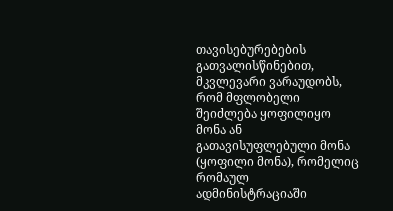თავისებურებების გათვალისწინებით, მკვლევარი ვარაუდობს, რომ მფლობელი შეიძლება ყოფილიყო მონა ან გათავისუფლებული მონა (ყოფილი მონა), რომელიც რომაულ ადმინისტრაციაში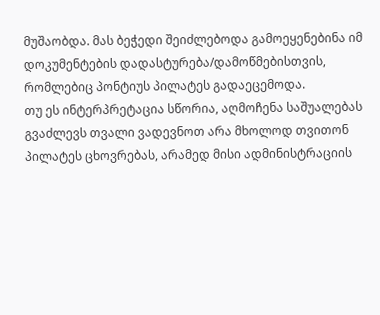მუშაობდა. მას ბეჭედი შეიძლებოდა გამოეყენებინა იმ დოკუმენტების დადასტურება/დამოწმებისთვის, რომლებიც პონტიუს პილატეს გადაეცემოდა.
თუ ეს ინტერპრეტაცია სწორია, აღმოჩენა საშუალებას გვაძლევს თვალი ვადევნოთ არა მხოლოდ თვითონ პილატეს ცხოვრებას, არამედ მისი ადმინისტრაციის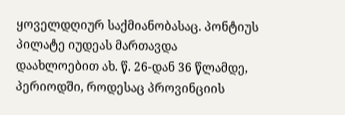ყოველდღიურ საქმიანობასაც. პონტიუს პილატე იუდეას მართავდა დაახლოებით ახ. წ. 26-დან 36 წლამდე, პერიოდში, როდესაც პროვინციის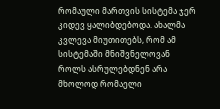რომაული მართვის სისტემა ჯერ კიდევ ყალიბდებოდა. ახალმა კვლევა მიუთითებს, რომ ამ სისტემაში მნიშვნელოვან როლს ასრულებდნენ არა მხოლოდ რომაელი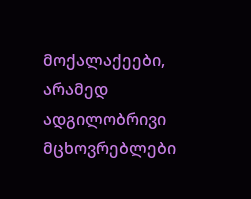მოქალაქეები, არამედ ადგილობრივი მცხოვრებლები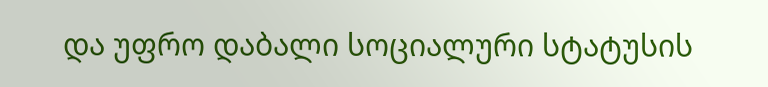და უფრო დაბალი სოციალური სტატუსის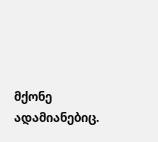მქონე ადამიანებიც.